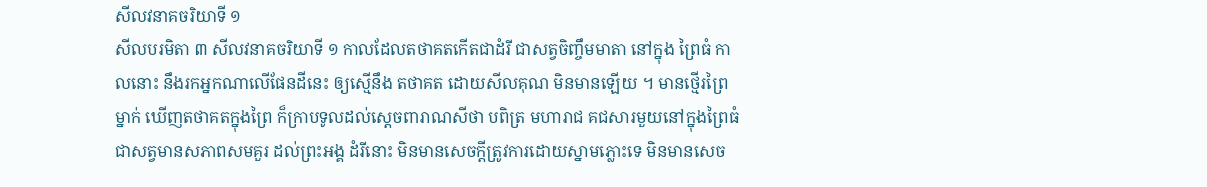សីលវនាគចរិយាទី ១
សីលបរមិតា ៣ សីលវនាគចរិយាទី ១ កាលដែលតថាគតកើតជាដំរី ជាសត្វចិញ្ចឹមមាតា នៅក្នុង ព្រៃធំ កាលនោះ នឹងរកអ្នកណាលើផែនដីនេះ ឲ្យស្មើនឹង តថាគត ដោយសីលគុណ មិនមានឡើយ ។ មានថ្មើរព្រៃម្នាក់ ឃើញតថាគតក្នុងព្រៃ ក៏ក្រាបទូលដល់ស្តេចពារាណសីថា បពិត្រ មហារាជ គជសារមួយនៅក្នុងព្រៃធំ ជាសត្វមានសភាពសមគួរ ដល់ព្រះអង្គ ដំរីនោះ មិនមានសេចក្តីត្រូវការដោយស្នាមភ្លោះទេ មិនមានសេច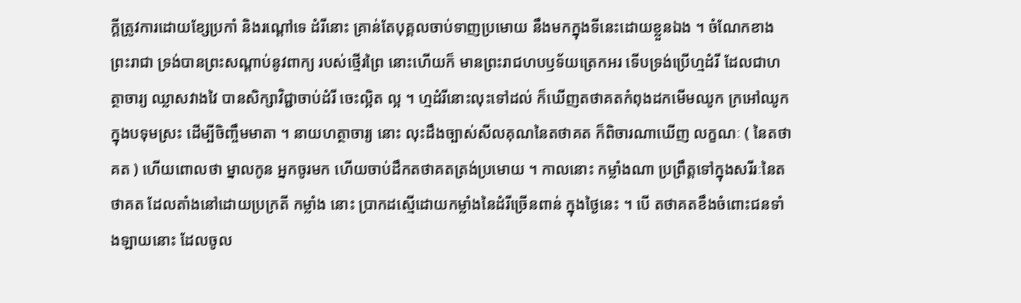ក្តីត្រូវការដោយខ្សែប្រកាំ និងរណ្តៅទេ ដំរីនោះ គ្រាន់តែបុគ្គលចាប់ទាញប្រមោយ នឹងមកក្នុងទីនេះដោយខ្លួនឯង ។ ចំណែកខាងព្រះរាជា ទ្រង់បានព្រះសណ្តាប់នូវពាក្យ របស់ថ្មើរព្រៃ នោះហើយក៏ មានព្រះរាជហបឫទ័យត្រេកអរ ទើបទ្រង់ប្រើហ្មដំរី ដែលជាហត្ថាចារ្យ ឈ្លាសវាងវៃ បានសិក្សាវិជ្ជាចាប់ដំរី ចេះល្អិត ល្អ ។ ហ្មដំរីនោះលុះទៅដល់ ក៏ឃើញតថាគតកំពុងដកមើមឈូក ក្រអៅឈូក ក្នុងបទុមស្រះ ដើម្បីចិញ្ចឹមមាតា ។ នាយហត្ថាចារ្យ នោះ លុះដឹងច្បាស់សីលគុណនៃតថាគត ក៏ពិចារណាឃើញ លក្ខណៈ ( នៃតថាគត ) ហើយពោលថា ម្នាលកូន អ្នកចូរមក ហើយចាប់ដឹកតថាគតត្រង់ប្រមោយ ។ កាលនោះ កម្លាំងណា ប្រព្រឹត្តទៅក្នុងសរីរៈនៃតថាគត ដែលតាំងនៅដោយប្រក្រតី កម្លាំង នោះ ប្រាកដស្មើដោយកម្លាំងនៃដំរីច្រើនពាន់ ក្នុងថ្ងៃនេះ ។ បើ តថាគតខឹងចំពោះជនទាំងឡាយនោះ ដែលចូល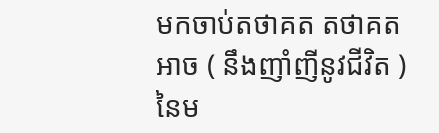មកចាប់តថាគត តថាគតអាច ( នឹងញាំញីនូវជីវិត ) នៃម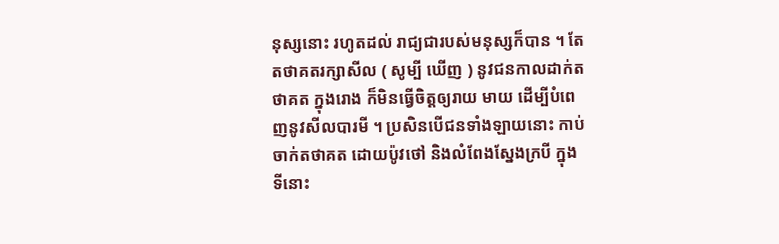នុស្សនោះ រហូតដល់ រាជ្យជារបស់មនុស្សក៏បាន ។ តែតថាគតរក្សាសីល ( សូម្បី ឃើញ ) នូវជនកាលដាក់តថាគត ក្នុងរោង ក៏មិនធ្វើចិត្តឲ្យរាយ មាយ ដើម្បីបំពេញនូវសីលបារមី ។ ប្រសិនបើជនទាំងឡាយនោះ កាប់ចាក់តថាគត ដោយប៉ូវថៅ និងលំពែងស្នែងក្របី ក្នុងទីនោះ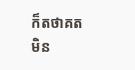ក៏តថាគតមិន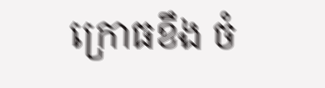ក្រោធខឹង ចំ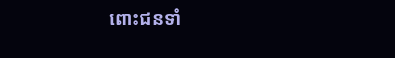ពោះជនទាំ